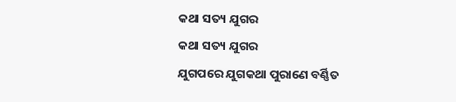କଥା ସତ୍ୟ ଯୁଗର
କଥା ସତ୍ୟ ଯୁଗର
ଯୁଗପରେ ଯୁଗକଥା ପୁରାଣେ ବର୍ଣ୍ଣିତ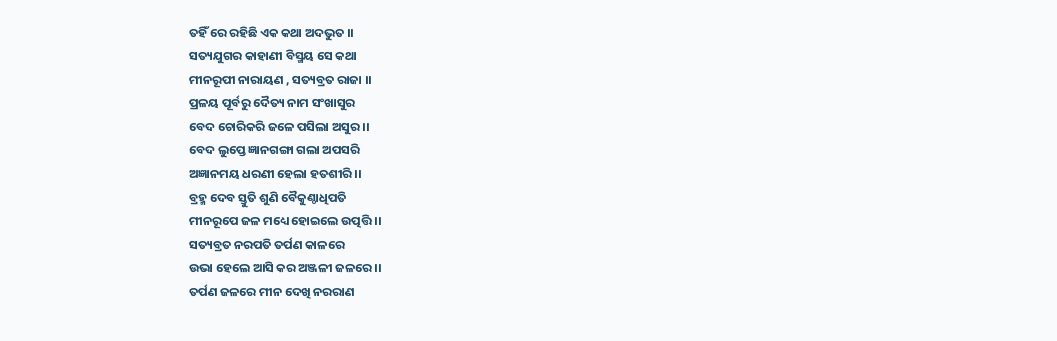ତହିଁ ରେ ରହିଛି ଏକ କଥା ଅଦଭୁତ ।।
ସତ୍ୟଯୁଗର କାହାଣୀ ବିସ୍ମୟ ସେ କଥା
ମୀନରୂପୀ ନାରାୟଣ , ସତ୍ୟବ୍ରତ ରାଜା ।।
ପ୍ରଳୟ ପୂର୍ବରୁ ଦୈତ୍ୟ ନାମ ସଂଖାସୁର
ବେଦ ଚୋରିକରି ଜଳେ ପସିଲା ଅସୁର ।।
ବେଦ ଲୁପ୍ତେ ଜ୍ଞାନଗଙ୍ଗା ଗଲା ଅପସରି
ଅଜ୍ଞାନମୟ ଧରଣୀ ହେଲା ହତଶୀରି ।।
ବ୍ରହ୍ମ ଦେବ ସ୍ତୁତି ଶୁଣି ବୈକୁଣ୍ଠାଧିପତି
ମୀନରୂପେ ଜଳ ମଧ୍ୟେ ହୋଇଲେ ଉତ୍ପତ୍ତି ।।
ସତ୍ୟବ୍ରତ ନରପତି ତର୍ପଣ କାଳରେ
ଉଭା ହେଲେ ଆସି କର ଅଞ୍ଜଳୀ ଜଳରେ ।।
ତର୍ପଣ ଜଳରେ ମୀନ ଦେଖି ନରରାଣ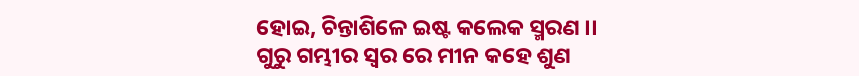ହୋଇ, ଚିନ୍ତାଶିଳେ ଇଷ୍ଟ କଲେକ ସ୍ମରଣ ।।
ଗୁରୁ ଗମ୍ଭୀର ସ୍ୱର ରେ ମୀନ କହେ ଶୁଣ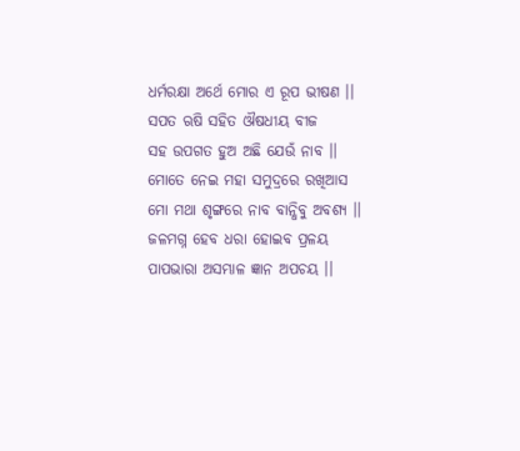ଧର୍ମରକ୍ଷା ଅର୍ଥେ ମୋର ଏ ରୂପ ଭୀଷଣ ।।
ସପତ ଋଷି ସହିତ ଔଷଧୀୟ ବୀଜ
ସହ ଉପଗତ ହୁଅ ଅଛି ଯେଉଁ ନାବ ।।
ମୋତେ ନେଇ ମହା ସମୁଦ୍ରରେ ରଖିଆସ
ମୋ ମଥା ଶୃଙ୍ଗରେ ନାବ ବାନ୍ଧିବୁ ଅବଶ୍ୟ ।।
ଜଳମଗ୍ନ ହେବ ଧରା ହୋଇବ ପ୍ରଳୟ
ପାପଭାରା ଅସମ୍ଭାଳ ଜ୍ଞାନ ଅପଚୟ ।।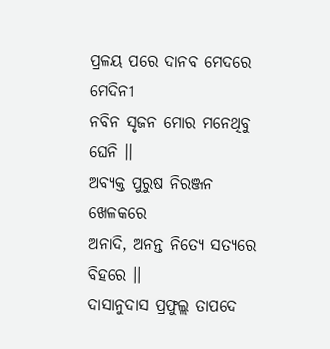ପ୍ରଳୟ ପରେ ଦାନବ ମେଦରେ ମେଦିନୀ
ନବିନ ସୃଜନ ମୋର ମନେଥିବୁ ଘେନି ।।
ଅବ୍ୟକ୍ତ ପୁରୁଷ ନିରଞ୍ଜନ ଖେଳକରେ
ଅନାଦି, ଅନନ୍ତ ନିତ୍ୟେ ସତ୍ୟରେ ବିହରେ ।।
ଦାସାନୁଦାସ ପ୍ରଫୁଲ୍ଲ ତାପଦେ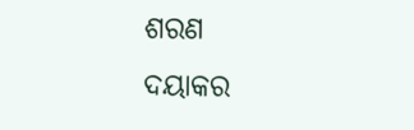ଶରଣ
ଦୟାକର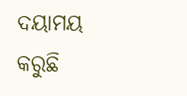ଦୟାମୟ କରୁଛି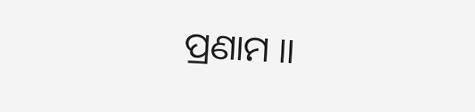ପ୍ରଣାମ ।।